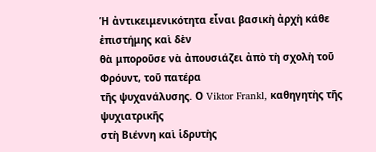Ἡ ἀντικειμενικότητα εἶναι βασικὴ ἀρχὴ κάθε ἐπιστήμης καὶ δὲν
θὰ μποροῦσε νὰ ἀπουσιάζει ἀπὸ τὴ σχολὴ τοῦ Φρόυντ, τοῦ πατέρα
τῆς ψυχανάλυσης. Ο Viktor Frankl, καθηγητὴς τῆς ψυχιατρικῆς
στὴ Βιέννη καὶ ἱδρυτὴς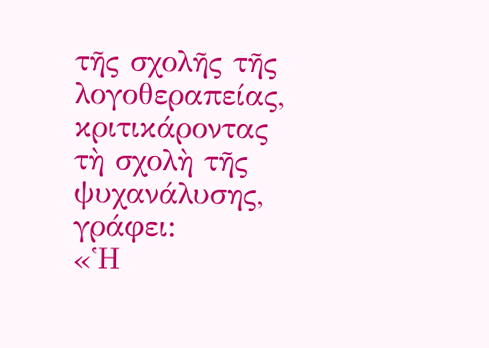τῆς σχολῆς τῆς λογοθεραπείας, κριτικάροντας
τὴ σχολὴ τῆς ψυχανάλυσης, γράφει:
«Ἡ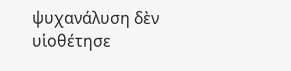ψυχανάλυση δὲν υἱοθέτησε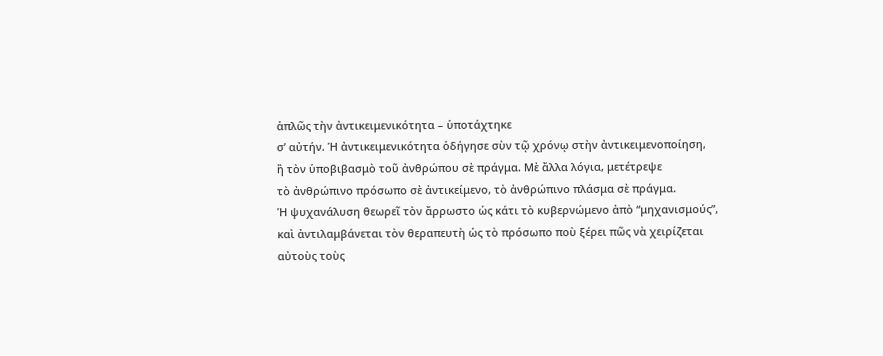ἁπλῶς τὴν ἀντικειμενικότητα – ὑποτάχτηκε
σ’ αὐτήν. Ἡ ἀντικειμενικότητα ὁδήγησε σὺν τῷ χρόνῳ στὴν ἀντικειμενοποίηση,
ἢ τὸν ὑποβιβασμὸ τοῦ ἀνθρώπου σὲ πράγμα. Μὲ ἄλλα λόγια, μετέτρεψε
τὸ ἀνθρώπινο πρόσωπο σὲ ἀντικείμενο, τὸ ἀνθρώπινο πλάσμα σὲ πράγμα.
Ἡ ψυχανάλυση θεωρεῖ τὸν ἄρρωστο ὡς κάτι τὸ κυβερνώμενο ἀπὸ “μηχανισμούς”,
καὶ ἀντιλαμβάνεται τὸν θεραπευτὴ ὡς τὸ πρόσωπο ποὺ ξέρει πῶς νὰ χειρίζεται
αὐτοὺς τοὺς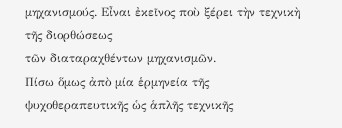μηχανισμούς. Εἶναι ἐκεῖνος ποὺ ξέρει τὴν τεχνικὴ τῆς διορθώσεως
τῶν διαταραχθέντων μηχανισμῶν.
Πίσω ὅμως ἀπὸ μία ἑρμηνεία τῆς ψυχοθεραπευτικῆς ὡς ἁπλῆς τεχνικῆς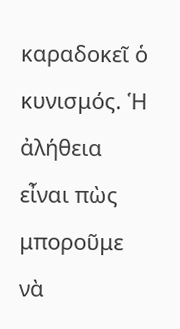καραδοκεῖ ὁ κυνισμός. Ἡ ἀλήθεια εἶναι πὼς μποροῦμε νὰ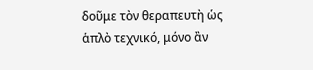δοῦμε τὸν θεραπευτὴ ὡς ἁπλὸ τεχνικό, μόνο ἂν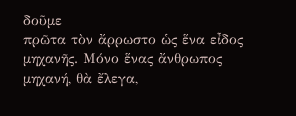δοῦμε
πρῶτα τὸν ἄρρωστο ὡς ἕνα εἶδος μηχανῆς. Μόνο ἕνας ἄνθρωπος
μηχανή, θὰ ἔλεγα,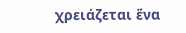χρειάζεται ἕνα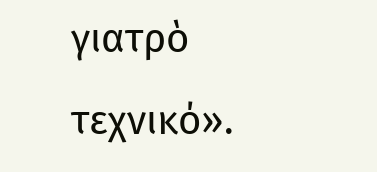γιατρὸ τεχνικό».